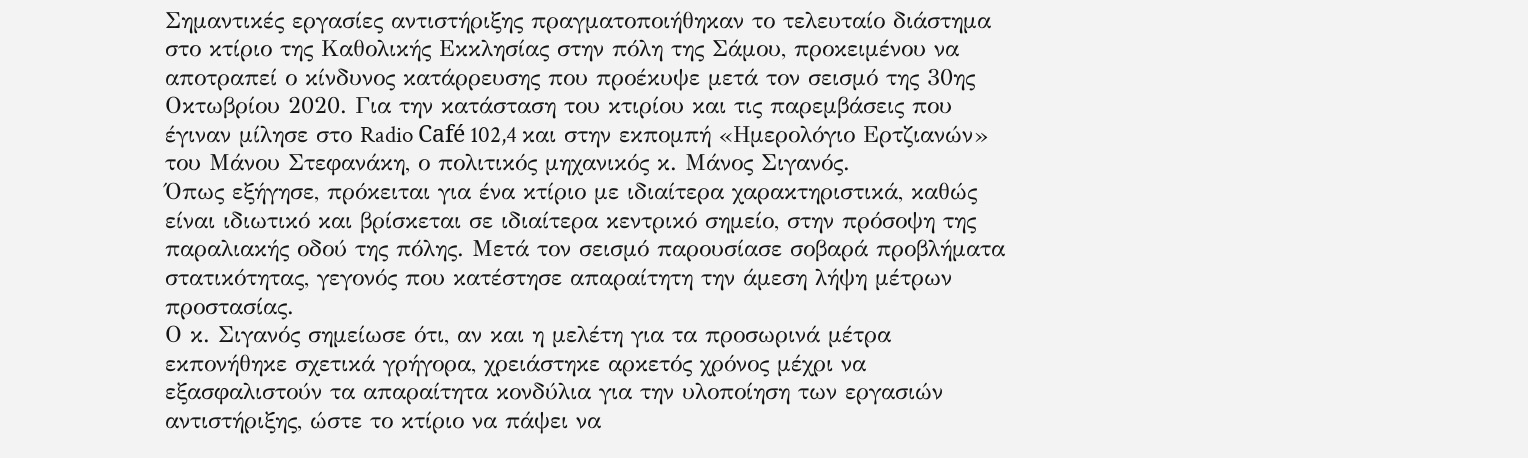Σημαντικές εργασίες αντιστήριξης πραγματοποιήθηκαν το τελευταίο διάστημα στο κτίριο της Καθολικής Εκκλησίας στην πόλη της Σάμου, προκειμένου να αποτραπεί ο κίνδυνος κατάρρευσης που προέκυψε μετά τον σεισμό της 30ης Οκτωβρίου 2020. Για την κατάσταση του κτιρίου και τις παρεμβάσεις που έγιναν μίλησε στο Radio Café 102,4 και στην εκπομπή «Ημερολόγιο Ερτζιανών» του Μάνου Στεφανάκη, ο πολιτικός μηχανικός κ. Μάνος Σιγανός.
Όπως εξήγησε, πρόκειται για ένα κτίριο με ιδιαίτερα χαρακτηριστικά, καθώς είναι ιδιωτικό και βρίσκεται σε ιδιαίτερα κεντρικό σημείο, στην πρόσοψη της παραλιακής οδού της πόλης. Μετά τον σεισμό παρουσίασε σοβαρά προβλήματα στατικότητας, γεγονός που κατέστησε απαραίτητη την άμεση λήψη μέτρων προστασίας.
Ο κ. Σιγανός σημείωσε ότι, αν και η μελέτη για τα προσωρινά μέτρα εκπονήθηκε σχετικά γρήγορα, χρειάστηκε αρκετός χρόνος μέχρι να εξασφαλιστούν τα απαραίτητα κονδύλια για την υλοποίηση των εργασιών αντιστήριξης, ώστε το κτίριο να πάψει να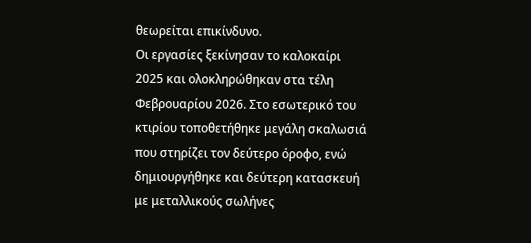θεωρείται επικίνδυνο.
Οι εργασίες ξεκίνησαν το καλοκαίρι 2025 και ολοκληρώθηκαν στα τέλη Φεβρουαρίου 2026. Στο εσωτερικό του κτιρίου τοποθετήθηκε μεγάλη σκαλωσιά που στηρίζει τον δεύτερο όροφο, ενώ δημιουργήθηκε και δεύτερη κατασκευή με μεταλλικούς σωλήνες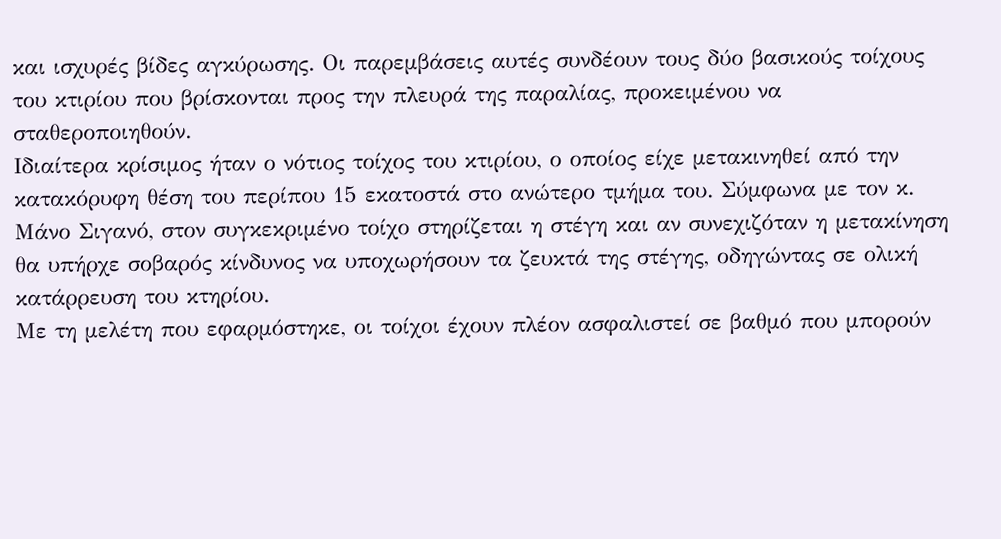και ισχυρές βίδες αγκύρωσης. Οι παρεμβάσεις αυτές συνδέουν τους δύο βασικούς τοίχους του κτιρίου που βρίσκονται προς την πλευρά της παραλίας, προκειμένου να σταθεροποιηθούν.
Ιδιαίτερα κρίσιμος ήταν ο νότιος τοίχος του κτιρίου, ο οποίος είχε μετακινηθεί από την κατακόρυφη θέση του περίπου 15 εκατοστά στο ανώτερο τμήμα του. Σύμφωνα με τον κ. Μάνο Σιγανό, στον συγκεκριμένο τοίχο στηρίζεται η στέγη και αν συνεχιζόταν η μετακίνηση θα υπήρχε σοβαρός κίνδυνος να υποχωρήσουν τα ζευκτά της στέγης, οδηγώντας σε ολική κατάρρευση του κτηρίου.
Με τη μελέτη που εφαρμόστηκε, οι τοίχοι έχουν πλέον ασφαλιστεί σε βαθμό που μπορούν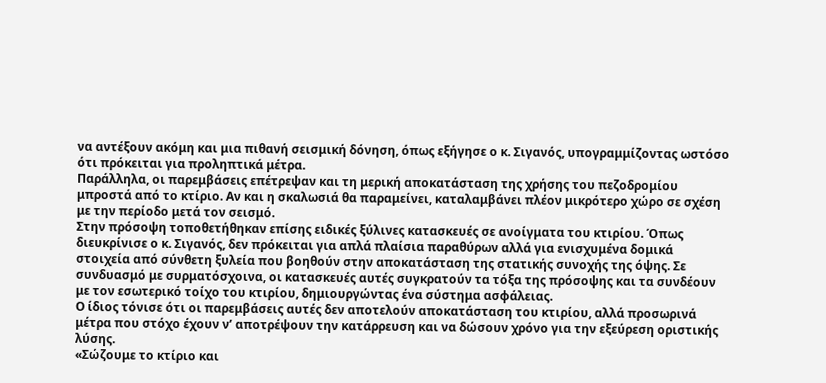να αντέξουν ακόμη και μια πιθανή σεισμική δόνηση, όπως εξήγησε ο κ. Σιγανός, υπογραμμίζοντας ωστόσο ότι πρόκειται για προληπτικά μέτρα.
Παράλληλα, οι παρεμβάσεις επέτρεψαν και τη μερική αποκατάσταση της χρήσης του πεζοδρομίου μπροστά από το κτίριο. Αν και η σκαλωσιά θα παραμείνει, καταλαμβάνει πλέον μικρότερο χώρο σε σχέση με την περίοδο μετά τον σεισμό.
Στην πρόσοψη τοποθετήθηκαν επίσης ειδικές ξύλινες κατασκευές σε ανοίγματα του κτιρίου. Όπως διευκρίνισε ο κ. Σιγανός, δεν πρόκειται για απλά πλαίσια παραθύρων αλλά για ενισχυμένα δομικά στοιχεία από σύνθετη ξυλεία που βοηθούν στην αποκατάσταση της στατικής συνοχής της όψης. Σε συνδυασμό με συρματόσχοινα, οι κατασκευές αυτές συγκρατούν τα τόξα της πρόσοψης και τα συνδέουν με τον εσωτερικό τοίχο του κτιρίου, δημιουργώντας ένα σύστημα ασφάλειας.
Ο ίδιος τόνισε ότι οι παρεμβάσεις αυτές δεν αποτελούν αποκατάσταση του κτιρίου, αλλά προσωρινά μέτρα που στόχο έχουν ν’ αποτρέψουν την κατάρρευση και να δώσουν χρόνο για την εξεύρεση οριστικής λύσης.
«Σώζουμε το κτίριο και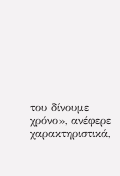του δίνουμε χρόνο», ανέφερε χαρακτηριστικά,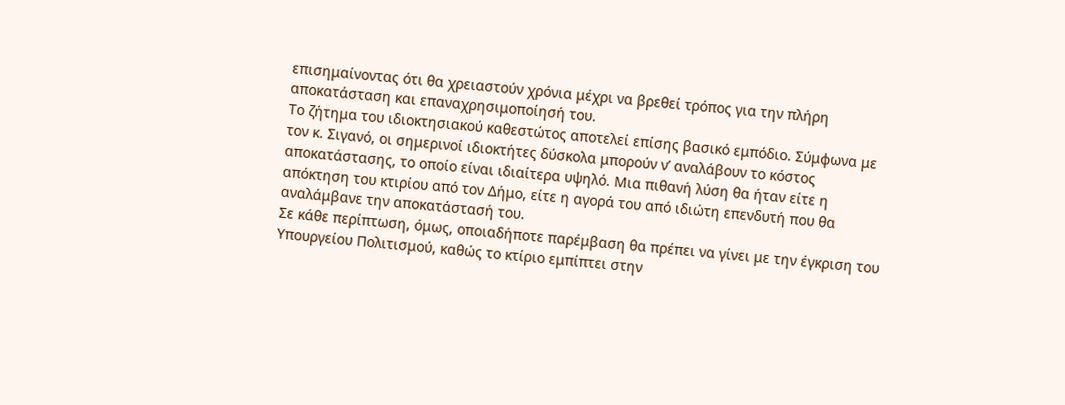επισημαίνοντας ότι θα χρειαστούν χρόνια μέχρι να βρεθεί τρόπος για την πλήρη αποκατάσταση και επαναχρησιμοποίησή του.
Το ζήτημα του ιδιοκτησιακού καθεστώτος αποτελεί επίσης βασικό εμπόδιο. Σύμφωνα με τον κ. Σιγανό, οι σημερινοί ιδιοκτήτες δύσκολα μπορούν ν’ αναλάβουν το κόστος αποκατάστασης, το οποίο είναι ιδιαίτερα υψηλό. Μια πιθανή λύση θα ήταν είτε η απόκτηση του κτιρίου από τον Δήμο, είτε η αγορά του από ιδιώτη επενδυτή που θα αναλάμβανε την αποκατάστασή του.
Σε κάθε περίπτωση, όμως, οποιαδήποτε παρέμβαση θα πρέπει να γίνει με την έγκριση του Υπουργείου Πολιτισμού, καθώς το κτίριο εμπίπτει στην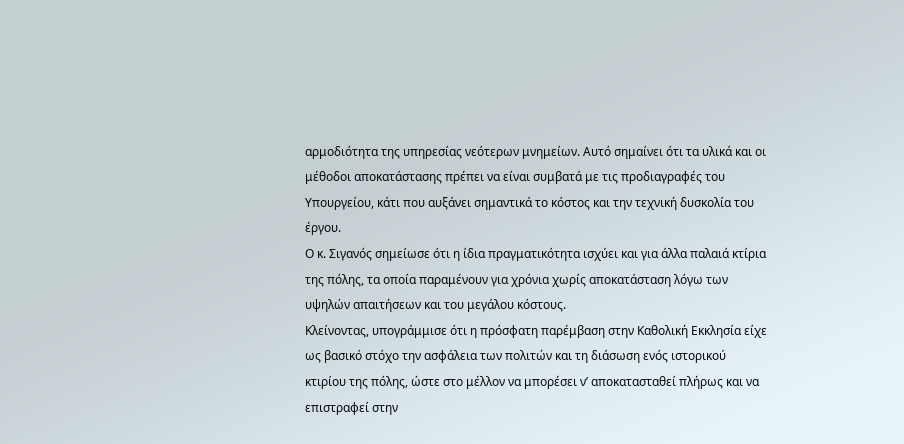αρμοδιότητα της υπηρεσίας νεότερων μνημείων. Αυτό σημαίνει ότι τα υλικά και οι μέθοδοι αποκατάστασης πρέπει να είναι συμβατά με τις προδιαγραφές του Υπουργείου, κάτι που αυξάνει σημαντικά το κόστος και την τεχνική δυσκολία του έργου.
Ο κ. Σιγανός σημείωσε ότι η ίδια πραγματικότητα ισχύει και για άλλα παλαιά κτίρια της πόλης, τα οποία παραμένουν για χρόνια χωρίς αποκατάσταση λόγω των υψηλών απαιτήσεων και του μεγάλου κόστους.
Κλείνοντας, υπογράμμισε ότι η πρόσφατη παρέμβαση στην Καθολική Εκκλησία είχε ως βασικό στόχο την ασφάλεια των πολιτών και τη διάσωση ενός ιστορικού κτιρίου της πόλης, ώστε στο μέλλον να μπορέσει ν’ αποκατασταθεί πλήρως και να επιστραφεί στην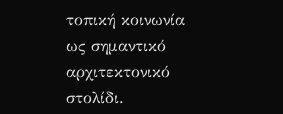τοπική κοινωνία ως σημαντικό αρχιτεκτονικό στολίδι.